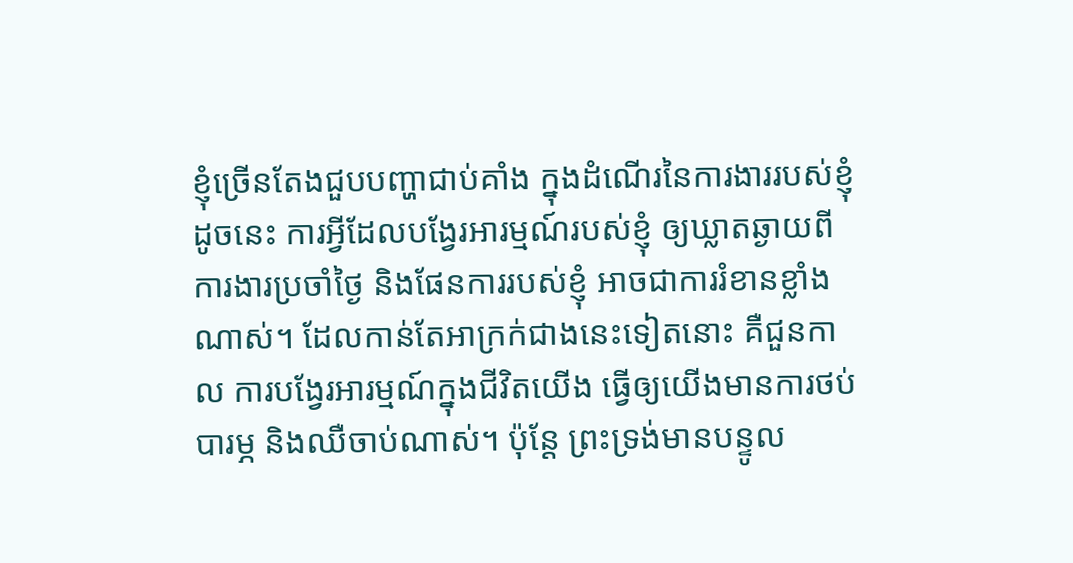ខ្ញុំច្រើនតែងជួបបញ្ហាជាប់គាំង ក្នុងដំណើរនៃការងាររបស់ខ្ញុំ ដូចនេះ ការអ្វីដែលបង្វែរអារម្មណ៍របស់ខ្ញុំ ឲ្យឃ្លាតឆ្ងាយពីការងារប្រចាំថ្ងៃ និងផែនការរបស់ខ្ញុំ អាចជាការរំខានខ្លាំងណាស់។ ដែលកាន់តែអាក្រក់ជាងនេះទៀតនោះ គឺជួនកាល ការបង្វែរអារម្មណ៍ក្នុងជីវិតយើង ធ្វើឲ្យយើងមានការថប់បារម្ភ និងឈឺចាប់ណាស់។ ប៉ុន្តែ ព្រះទ្រង់មានបន្ទូល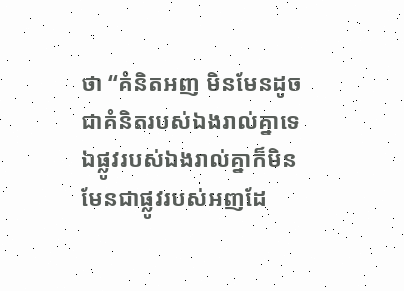ថា “គំនិតអញ មិនមែនដូចជាគំនិតរបស់ឯងរាល់គ្នាទេ ឯផ្លូវរបស់ឯងរាល់គ្នាក៏មិនមែនជាផ្លូវរបស់អញដែ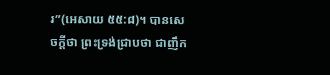រ”(អេសាយ ៥៥:៨)។ បានសេចក្តីថា ព្រះទ្រង់ជ្រាបថា ជាញឹក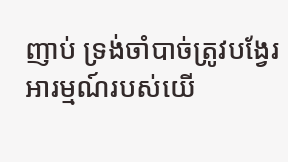ញាប់ ទ្រង់ចាំបាច់ត្រូវបង្វែរអារម្មណ៍របស់យើ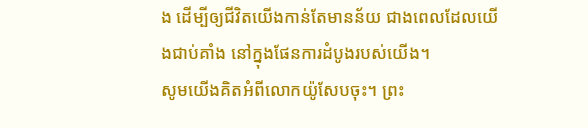ង ដើម្បីឲ្យជីវិតយើងកាន់តែមានន័យ ជាងពេលដែលយើងជាប់គាំង នៅក្នុងផែនការដំបូងរបស់យើង។
សូមយើងគិតអំពីលោកយ៉ូសែបចុះ។ ព្រះ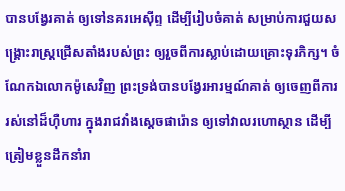បានបង្វែរគាត់ ឲ្យទៅនគរអេស៊ីព្ទ ដើម្បីរៀបចំគាត់ សម្រាប់ការជួយសង្រ្គោះរាស្រ្តជ្រើសតាំងរបស់ព្រះ ឲ្យរួចពីការស្លាប់ដោយគ្រោះទុរភិក្ស។ ចំណែកឯលោកម៉ូសេវិញ ព្រះទ្រង់បានបង្វែរអារម្មណ៍គាត់ ឲ្យចេញពីការរស់នៅដ៏ហ៊ឺហារ ក្នុងរាជវាំងស្តេចផារ៉ោន ឲ្យទៅវាលរហោស្ថាន ដើម្បីត្រៀមខ្លួនដឹកនាំរា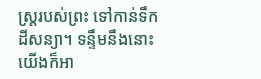ស្រ្តរបស់ព្រះ ទៅកាន់ទឹកដីសន្យា។ ទន្ទឹមនឹងនោះ យើងក៏អា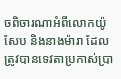ចពិចារណាអំពីលោកយ៉ូសែប និងនាងម៉ារា ដែលត្រូវបានទេវតាប្រកាស់ប្រា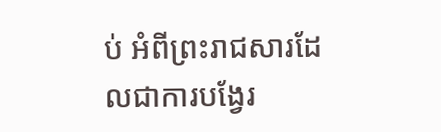ប់ អំពីព្រះរាជសារដែលជាការបង្វែរ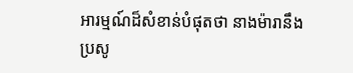អារម្មណ៍ដ៏សំខាន់បំផុតថា នាងម៉ារានឹងប្រសូ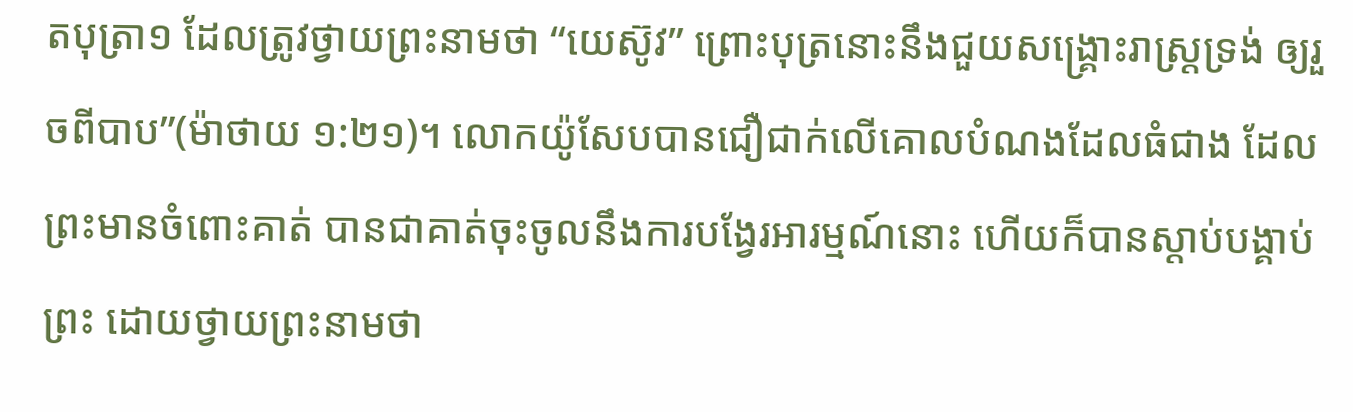តបុត្រា១ ដែលត្រូវថ្វាយព្រះនាមថា “យេស៊ូវ” ព្រោះបុត្រនោះនឹងជួយសង្គ្រោះរាស្ត្រទ្រង់ ឲ្យរួចពីបាប”(ម៉ាថាយ ១:២១)។ លោកយ៉ូសែបបានជឿជាក់លើគោលបំណងដែលធំជាង ដែលព្រះមានចំពោះគាត់ បានជាគាត់ចុះចូលនឹងការបង្វែរអារម្មណ៍នោះ ហើយក៏បានស្តាប់បង្គាប់ព្រះ ដោយថ្វាយព្រះនាមថា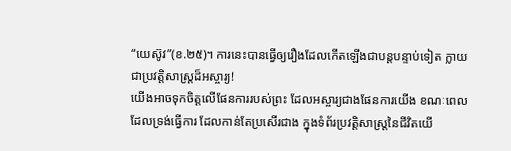“យេស៊ូវ”(ខ.២៥)។ ការនេះបានធ្វើឲ្យរឿងដែលកើតឡើងជាបន្តបន្ទាប់ទៀត ក្លាយជាប្រវត្តិសាស្រ្តដ៏អស្ចារ្យ!
យើងអាចទុកចិត្តលើផែនការរបស់ព្រះ ដែលអស្ចារ្យជាងផែនការយើង ខណៈពេលដែលទ្រង់ធ្វើការ ដែលកាន់តែប្រសើរជាង ក្នុងទំព័រប្រវត្តិសាស្រ្តនៃជីវិតយើ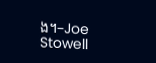ង។–Joe Stowell